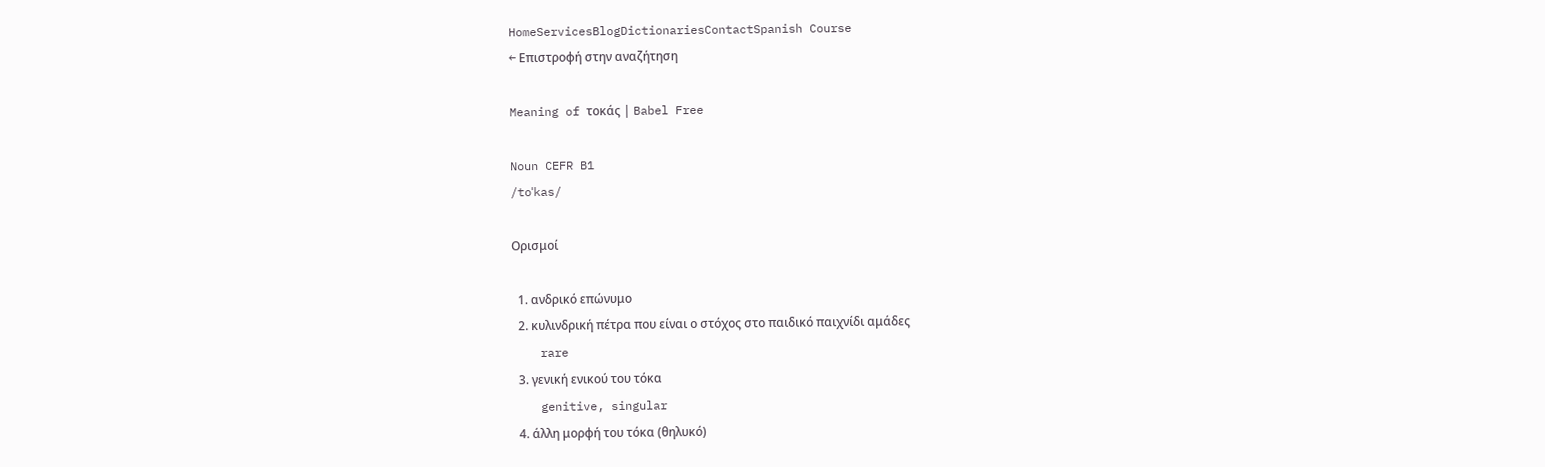HomeServicesBlogDictionariesContactSpanish Course
← Επιστροφή στην αναζήτηση

Meaning of τοκάς | Babel Free

Noun CEFR B1
/toˈkas/

Ορισμοί

  1. ανδρικό επώνυμο
  2. κυλινδρική πέτρα που είναι ο στόχος στο παιδικό παιχνίδι αμάδες
    rare
  3. γενική ενικού του τόκα
    genitive, singular
  4. άλλη μορφή του τόκα (θηλυκό)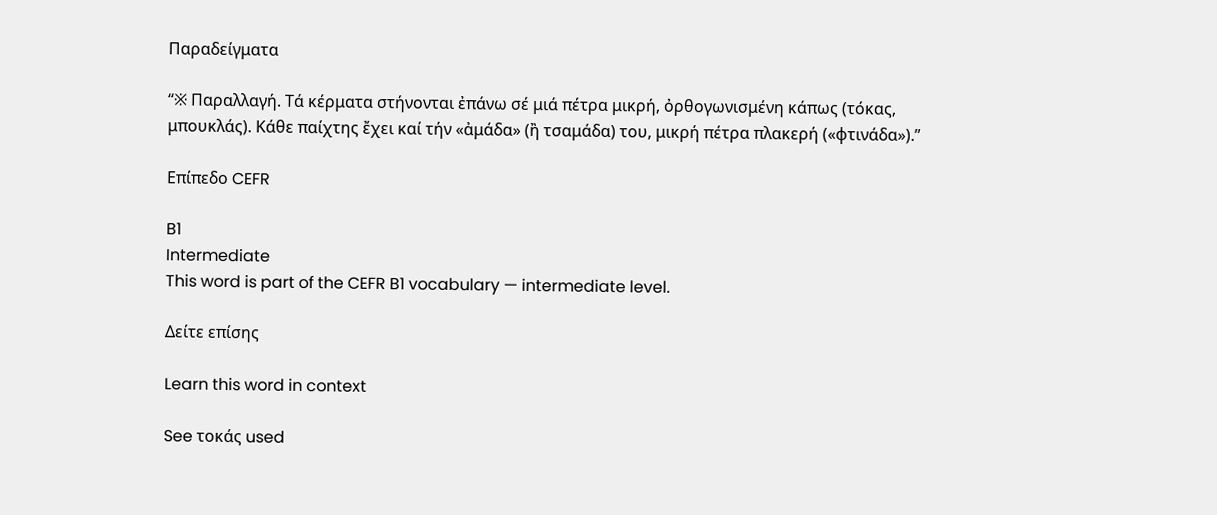Παραδείγματα

“※ Παραλλαγή. Τά κέρματα στήνονται ἐπάνω σέ μιά πέτρα μικρή, ὀρθογωνισμένη κάπως (τόκας, μπουκλάς). Κάθε παίχτης ἔχει καί τήν «ἀμάδα» (ἢ τσαμάδα) του, μικρή πέτρα πλακερή («φτινάδα»).”

Επίπεδο CEFR

B1
Intermediate
This word is part of the CEFR B1 vocabulary — intermediate level.

Δείτε επίσης

Learn this word in context

See τοκάς used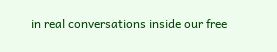in real conversations inside our free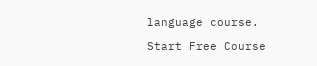language course.

Start Free Course